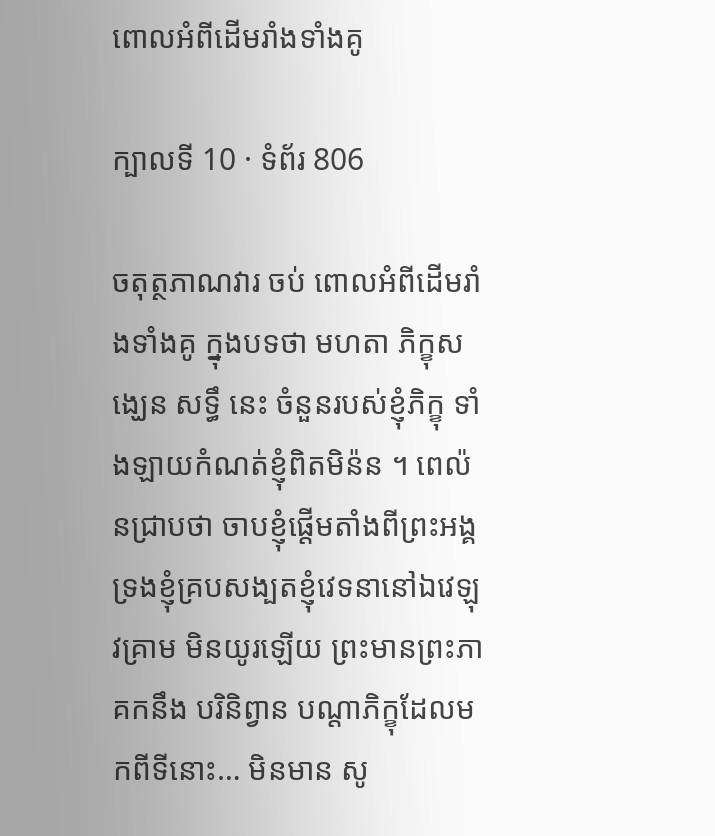ពោលអំពីដើមរាំងទាំងគូ

ក្បាលទី 10 · ទំព័រ 806

ចតុត្ថភាណវារ ចប់ ពោលអំពីដើមរាំងទាំងគូ ក្នុងបទថា មហតា ភិក្ខុសង្ឃេន សទ្ធឹ នេះ ចំនួនរបស់ខ្ញុំភិក្ខុ ទាំងឡាយកំណត់ខ្ញុំពិតមិន៉ន ។ ពេល៉នជ្រាបថា ចាបខ្ញុំផ្តើមតាំងពីព្រះអង្គ ទ្រងខ្ញុំគ្របសង្បតខ្ញុំវេទនានៅឯវេឡុវគ្រាម មិនយូរឡើយ ព្រះមានព្រះភាគកនឹង បរិនិព្វាន បណ្តាភិក្ខុដែលមកពីទីនោះ… មិនមាន សូ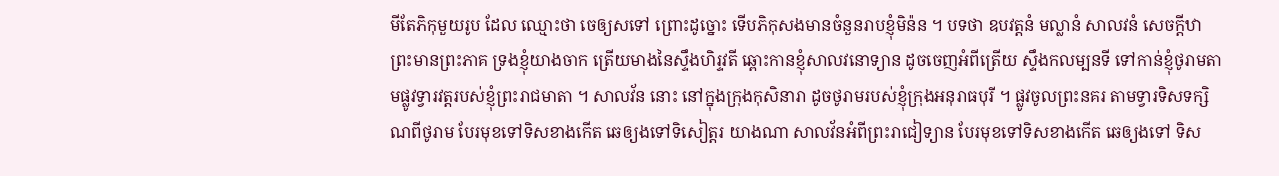មីតែភិកុមួយរូប ដែល ឈ្មោះថា ចេឲ្យសទៅ ព្រោះដូច្នោះ ទើបភិកុសងមានចំនួនរាបខ្ញុំមិន៉ន ។ បទថា ឧបវត្តនំ មល្លានំ សាលវនំ សេចក្តីឋា ព្រះមានព្រះភាគ ទ្រងខ្ញុំយាងចាក ត្រើយមាងនៃស្ទឹងហិរ្ទវតី ឆ្ពោះកានខ្ញុំសាលវនោទ្យាន ដូចចេញអំពីត្រើយ ស្ទឹងកលម្បនទី ទៅកាន់ខ្ញុំថូរាមតាមផ្លូវទ្វារវត្តរបស់ខ្ញុំព្រះរាជមាតា ។ សាលវ័ន នោះ នៅក្នុងក្រុងកុសិនារា ដូចថូរាមរបស់ខ្ញុំក្រុងអនុរាធបុរី ។ ផ្លូវចូលព្រះនគរ តាមទ្វារទិសទក្សិណពីថូរាម បែរមុខទៅទិសខាងកើត ឆេឲ្យងទៅទិសៀត្តរ យាងណា សាលវ័នអំពីព្រះរាជៀទ្យាន បែរមុខទៅទិសខាងកើត ឆេឲ្យងទៅ ទិស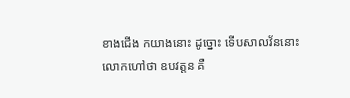ខាងជើង កយាងនោះ ដូច្នោះ ទើបសាលវ័ននោះ លោកហៅថា ឧបវត្តន គឺ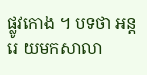ផ្លូវកោង ។ បទថា អន្តរេ យមកសាលា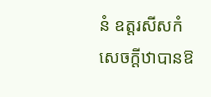នំ ឧត្តរសីសកំ សេចក្តីឋាបានឱ